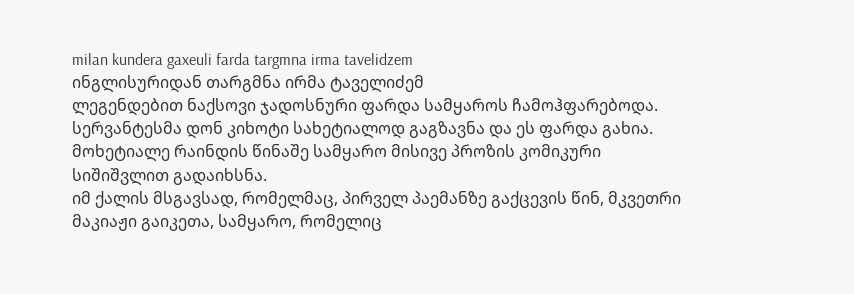milan kundera gaxeuli farda targmna irma tavelidzem
ინგლისურიდან თარგმნა ირმა ტაველიძემ
ლეგენდებით ნაქსოვი ჯადოსნური ფარდა სამყაროს ჩამოჰფარებოდა. სერვანტესმა დონ კიხოტი სახეტიალოდ გაგზავნა და ეს ფარდა გახია. მოხეტიალე რაინდის წინაშე სამყარო მისივე პროზის კომიკური სიშიშვლით გადაიხსნა.
იმ ქალის მსგავსად, რომელმაც, პირველ პაემანზე გაქცევის წინ, მკვეთრი მაკიაჟი გაიკეთა, სამყარო, რომელიც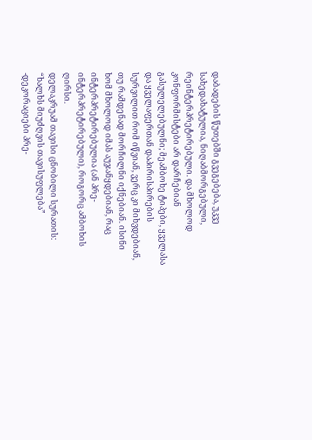დაბადების წუთებში გვეგებება, უკვე სახედახატულია, ნიღაბმორგებული, რეინტერპრეტირებული. და მხოლოდ კონფორმისტები არ დარჩებიან გასულელებულნი; მეამბოხე ტიპები, ყველასა და ყველაფერთან დაპირისპირების სურვილით რომ იწვიან, ვერც კი მიხვდებიან, თუ რამდენად მორჩილნი იქნებიან. ისინი ხომ მხოლოდ იმას აუჯანყდებიან, რაც ინტერპრეტირებულია (ან პრე-ინტერპრეტირებული), როგორც ამბოხის ღირსი.
დელაკრუამ თავისი ცნობილი სურათის: “ხალხს მიუძღვის თავისუფლება” -დეკორაციები პრე-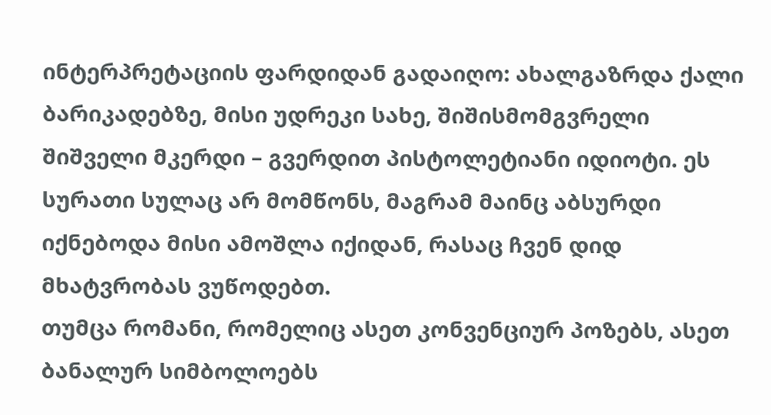ინტერპრეტაციის ფარდიდან გადაიღო: ახალგაზრდა ქალი ბარიკადებზე, მისი უდრეკი სახე, შიშისმომგვრელი შიშველი მკერდი – გვერდით პისტოლეტიანი იდიოტი. ეს სურათი სულაც არ მომწონს, მაგრამ მაინც აბსურდი იქნებოდა მისი ამოშლა იქიდან, რასაც ჩვენ დიდ მხატვრობას ვუწოდებთ.
თუმცა რომანი, რომელიც ასეთ კონვენციურ პოზებს, ასეთ ბანალურ სიმბოლოებს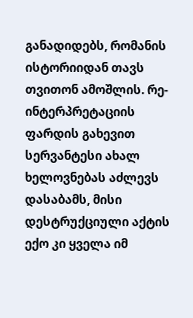განადიდებს, რომანის ისტორიიდან თავს თვითონ ამოშლის. რე-ინტერპრეტაციის ფარდის გახევით სერვანტესი ახალ ხელოვნებას აძლევს დასაბამს, მისი დესტრუქციული აქტის ექო კი ყველა იმ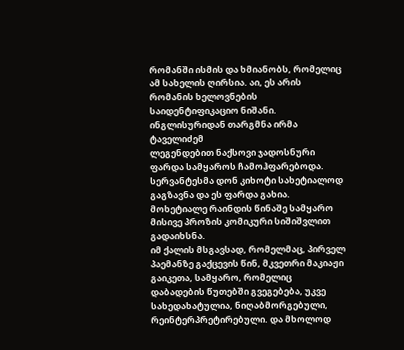რომანში ისმის და ხმიანობს, რომელიც ამ სახელის ღირსია. აი, ეს არის რომანის ხელოვნების საიდენტიფიკაციო ნიშანი.
ინგლისურიდან თარგმნა ირმა ტაველიძემ
ლეგენდებით ნაქსოვი ჯადოსნური ფარდა სამყაროს ჩამოჰფარებოდა. სერვანტესმა დონ კიხოტი სახეტიალოდ გაგზავნა და ეს ფარდა გახია. მოხეტიალე რაინდის წინაშე სამყარო მისივე პროზის კომიკური სიშიშვლით გადაიხსნა.
იმ ქალის მსგავსად, რომელმაც, პირველ პაემანზე გაქცევის წინ, მკვეთრი მაკიაჟი გაიკეთა, სამყარო, რომელიც დაბადების წუთებში გვეგებება, უკვე სახედახატულია, ნიღაბმორგებული, რეინტერპრეტირებული. და მხოლოდ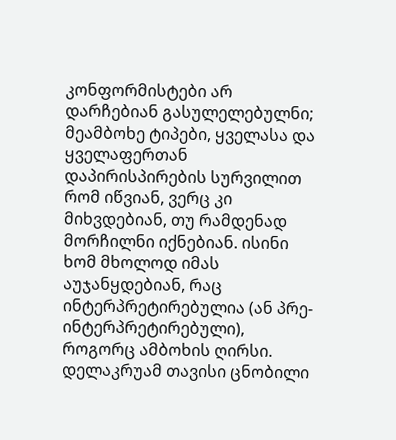კონფორმისტები არ დარჩებიან გასულელებულნი; მეამბოხე ტიპები, ყველასა და ყველაფერთან დაპირისპირების სურვილით რომ იწვიან, ვერც კი მიხვდებიან, თუ რამდენად მორჩილნი იქნებიან. ისინი ხომ მხოლოდ იმას აუჯანყდებიან, რაც ინტერპრეტირებულია (ან პრე-ინტერპრეტირებული), როგორც ამბოხის ღირსი.
დელაკრუამ თავისი ცნობილი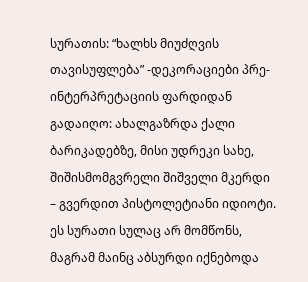სურათის: “ხალხს მიუძღვის თავისუფლება” -დეკორაციები პრე-ინტერპრეტაციის ფარდიდან გადაიღო: ახალგაზრდა ქალი ბარიკადებზე, მისი უდრეკი სახე, შიშისმომგვრელი შიშველი მკერდი – გვერდით პისტოლეტიანი იდიოტი. ეს სურათი სულაც არ მომწონს, მაგრამ მაინც აბსურდი იქნებოდა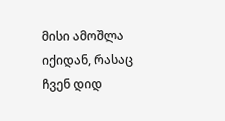მისი ამოშლა იქიდან, რასაც ჩვენ დიდ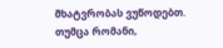მხატვრობას ვუწოდებთ.
თუმცა რომანი,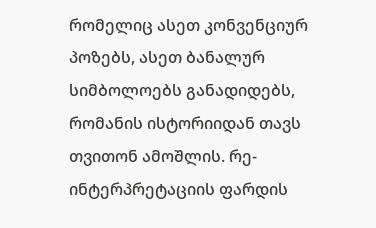რომელიც ასეთ კონვენციურ პოზებს, ასეთ ბანალურ სიმბოლოებს განადიდებს, რომანის ისტორიიდან თავს თვითონ ამოშლის. რე-ინტერპრეტაციის ფარდის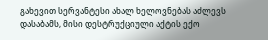გახევით სერვანტესი ახალ ხელოვნებას აძლევს დასაბამს, მისი დესტრუქციული აქტის ექო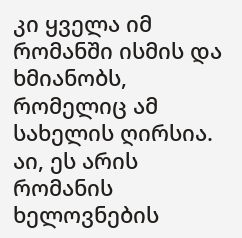კი ყველა იმ რომანში ისმის და ხმიანობს, რომელიც ამ სახელის ღირსია. აი, ეს არის რომანის ხელოვნების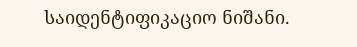საიდენტიფიკაციო ნიშანი.